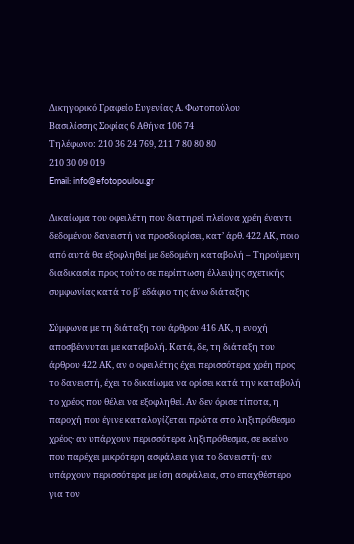Δικηγορικό Γραφείο Ευγενίας Α. Φωτοπούλου
Βασιλίσσης Σοφίας 6 Αθήνα 106 74
Τηλέφωνο: 210 36 24 769, 211 7 80 80 80
210 30 09 019
Email: info@efotopoulou.gr

Δικαίωμα του οφειλέτη που διατηρεί πλείονα χρέη έναντι δεδομένου δανειστή να προσδιορίσει, κατ’ άρθ. 422 ΑΚ, ποιο από αυτά θα εξοφληθεί με δεδομένη καταβολή – Τηρούμενη διαδικασία προς τούτο σε περίπτωση έλλειψης σχετικής συμφωνίας κατά το β΄ εδάφιο της άνω διάταξης

Σύμφωνα με τη διάταξη του άρθρου 416 ΑΚ, η ενοχή αποσβέννυται με καταβολή. Κατά, δε, τη διάταξη του άρθρου 422 ΑΚ, αν ο οφειλέτης έχει περισσότερα χρέη προς το δανειστή, έχει το δικαίωμα να ορίσει κατά την καταβολή το χρέος που θέλει να εξοφληθεί. Αν δεν όρισε τίποτα, η παροχή που έγινε καταλογίζεται πρώτα στο ληξιπρόθεσμο χρέος· αν υπάρχουν περισσότερα ληξιπρόθεσμα, σε εκείνο που παρέχει μικρότερη ασφάλεια για το δανειστή· αν υπάρχουν περισσότερα με ίση ασφάλεια, στο επαχθέστερο για τον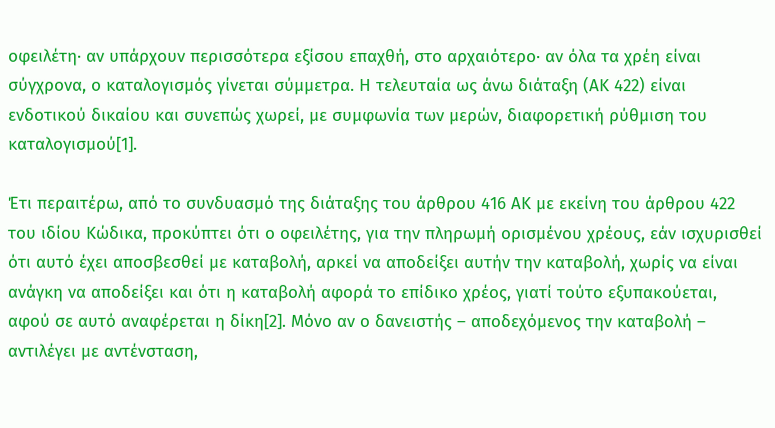οφειλέτη· αν υπάρχουν περισσότερα εξίσου επαχθή, στο αρχαιότερο· αν όλα τα χρέη είναι σύγχρονα, ο καταλογισμός γίνεται σύμμετρα. Η τελευταία ως άνω διάταξη (ΑΚ 422) είναι ενδοτικού δικαίου και συνεπώς χωρεί, με συμφωνία των μερών, διαφορετική ρύθμιση του καταλογισμού[1].

Έτι περαιτέρω, από το συνδυασμό της διάταξης του άρθρου 416 ΑΚ με εκείνη του άρθρου 422 του ιδίου Κώδικα, προκύπτει ότι ο οφειλέτης, για την πληρωμή ορισμένου χρέους, εάν ισχυρισθεί ότι αυτό έχει αποσβεσθεί με καταβολή, αρκεί να αποδείξει αυτήν την καταβολή, χωρίς να είναι ανάγκη να αποδείξει και ότι η καταβολή αφορά το επίδικο χρέος, γιατί τούτο εξυπακούεται, αφού σε αυτό αναφέρεται η δίκη[2]. Μόνο αν ο δανειστής – αποδεχόμενος την καταβολή – αντιλέγει με αντένσταση,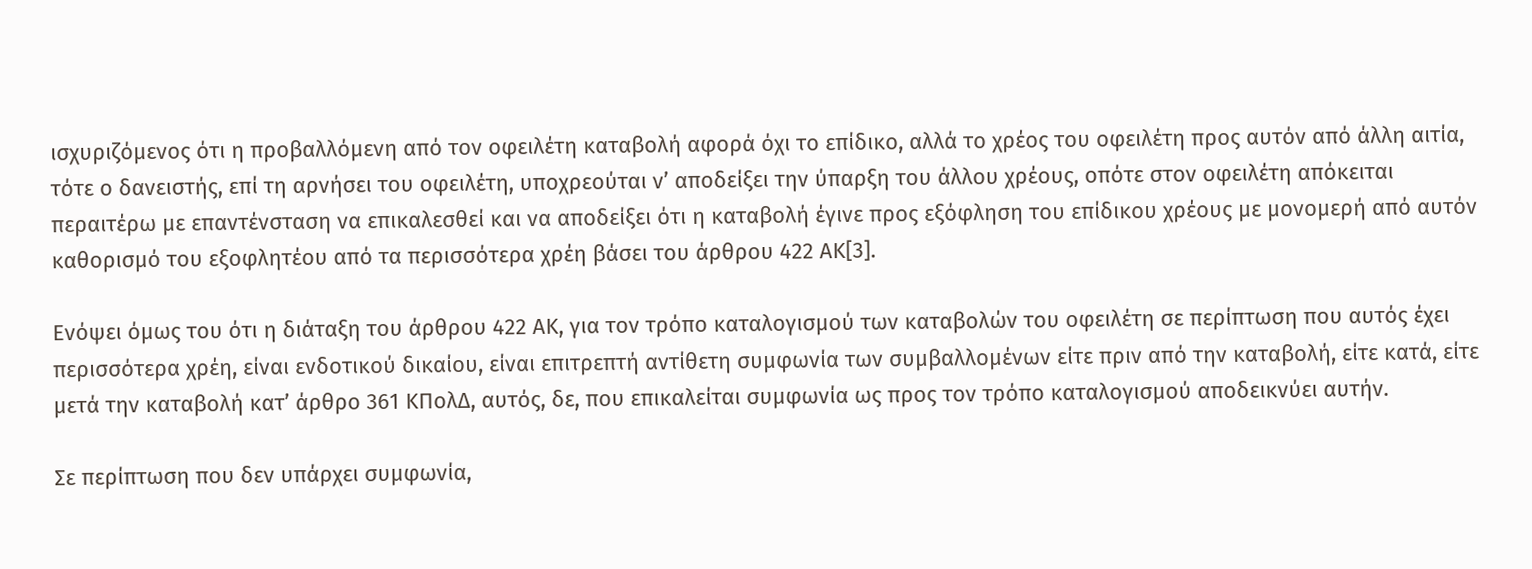ισχυριζόμενος ότι η προβαλλόμενη από τον οφειλέτη καταβολή αφορά όχι το επίδικο, αλλά το χρέος του οφειλέτη προς αυτόν από άλλη αιτία, τότε ο δανειστής, επί τη αρνήσει του οφειλέτη, υποχρεούται ν’ αποδείξει την ύπαρξη του άλλου χρέους, οπότε στον οφειλέτη απόκειται περαιτέρω με επαντένσταση να επικαλεσθεί και να αποδείξει ότι η καταβολή έγινε προς εξόφληση του επίδικου χρέους με μονομερή από αυτόν καθορισμό του εξοφλητέου από τα περισσότερα χρέη βάσει του άρθρου 422 ΑΚ[3].

Ενόψει όμως του ότι η διάταξη του άρθρου 422 ΑΚ, για τον τρόπο καταλογισμού των καταβολών του οφειλέτη σε περίπτωση που αυτός έχει περισσότερα χρέη, είναι ενδοτικού δικαίου, είναι επιτρεπτή αντίθετη συμφωνία των συμβαλλομένων είτε πριν από την καταβολή, είτε κατά, είτε μετά την καταβολή κατ’ άρθρο 361 ΚΠολΔ, αυτός, δε, που επικαλείται συμφωνία ως προς τον τρόπο καταλογισμού αποδεικνύει αυτήν.

Σε περίπτωση που δεν υπάρχει συμφωνία,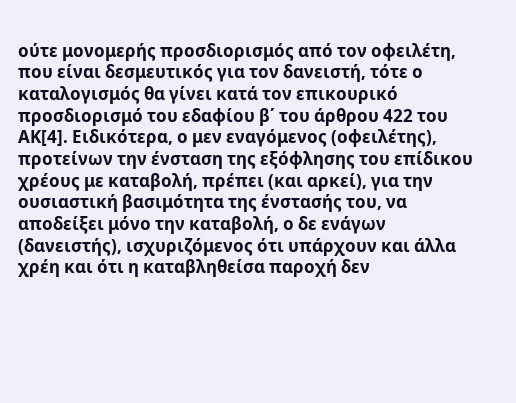ούτε μονομερής προσδιορισμός από τον οφειλέτη, που είναι δεσμευτικός για τον δανειστή, τότε ο καταλογισμός θα γίνει κατά τον επικουρικό προσδιορισμό του εδαφίου β΄ του άρθρου 422 του ΑΚ[4]. Ειδικότερα, ο μεν εναγόμενος (οφειλέτης), προτείνων την ένσταση της εξόφλησης του επίδικου χρέους με καταβολή, πρέπει (και αρκεί), για την ουσιαστική βασιμότητα της ένστασής του, να αποδείξει μόνο την καταβολή, ο δε ενάγων (δανειστής), ισχυριζόμενος ότι υπάρχουν και άλλα χρέη και ότι η καταβληθείσα παροχή δεν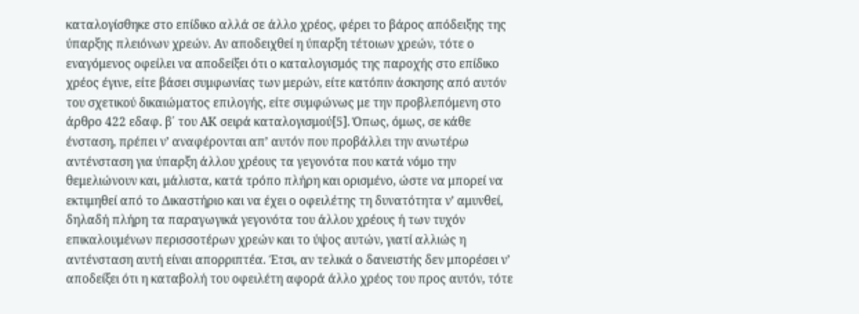καταλογίσθηκε στο επίδικο αλλά σε άλλο χρέος, φέρει το βάρος απόδειξης της ύπαρξης πλειόνων χρεών. Αν αποδειχθεί η ύπαρξη τέτοιων χρεών, τότε ο εναγόμενος οφείλει να αποδείξει ότι ο καταλογισμός της παροχής στο επίδικο χρέος έγινε, είτε βάσει συμφωνίας των μερών, είτε κατόπιν άσκησης από αυτόν του σχετικού δικαιώματος επιλογής, είτε συμφώνως με την προβλεπόμενη στο άρθρο 422 εδαφ. β΄ του ΑΚ σειρά καταλογισμού[5]. Όπως, όμως, σε κάθε ένσταση, πρέπει ν’ αναφέρονται απ’ αυτόν που προβάλλει την ανωτέρω αντένσταση για ύπαρξη άλλου χρέους τα γεγονότα που κατά νόμο την θεμελιώνουν και, μάλιστα, κατά τρόπο πλήρη και ορισμένο, ώστε να μπορεί να εκτιμηθεί από το Δικαστήριο και να έχει ο οφειλέτης τη δυνατότητα ν’ αμυνθεί, δηλαδή πλήρη τα παραγωγικά γεγονότα του άλλου χρέους ή των τυχόν επικαλουμένων περισσοτέρων χρεών και το ύψος αυτών, γιατί αλλιώς η αντένσταση αυτή είναι απορριπτέα. Έτσι, αν τελικά ο δανειστής δεν μπορέσει ν’ αποδείξει ότι η καταβολή του οφειλέτη αφορά άλλο χρέος του προς αυτόν, τότε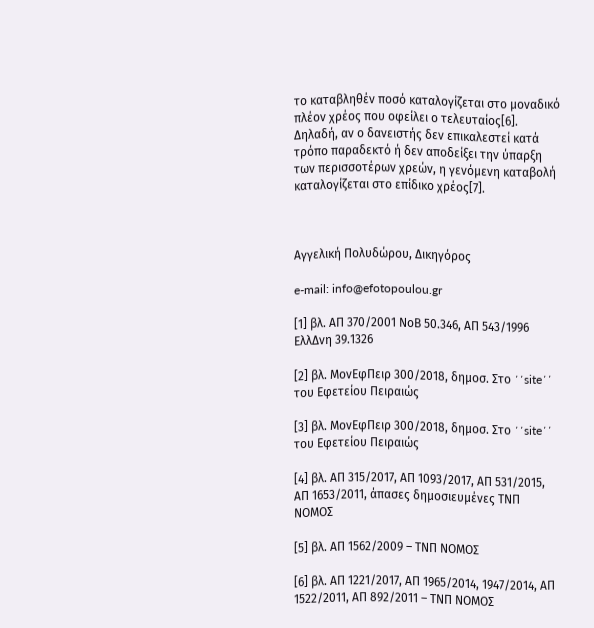το καταβληθέν ποσό καταλογίζεται στο μοναδικό πλέον χρέος που οφείλει ο τελευταίος[6]. Δηλαδή, αν ο δανειστής δεν επικαλεστεί κατά τρόπο παραδεκτό ή δεν αποδείξει την ύπαρξη των περισσοτέρων χρεών, η γενόμενη καταβολή καταλογίζεται στο επίδικο χρέος[7].



Αγγελική Πολυδώρου, Δικηγόρος

e-mail: info@efotopoulou.gr

[1] βλ. ΑΠ 370/2001 ΝοΒ 50.346, ΑΠ 543/1996 ΕλλΔνη 39.1326

[2] βλ. ΜονΕφΠειρ 300/2018, δημοσ. Στο ΄΄site΄΄ του Εφετείου Πειραιώς

[3] βλ. ΜονΕφΠειρ 300/2018, δημοσ. Στο ΄΄site΄΄ του Εφετείου Πειραιώς

[4] βλ. ΑΠ 315/2017, ΑΠ 1093/2017, ΑΠ 531/2015, ΑΠ 1653/2011, άπασες δημοσιευμένες ΤΝΠ ΝΟΜΟΣ

[5] βλ. ΑΠ 1562/2009 – ΤΝΠ ΝΟΜΟΣ

[6] βλ. ΑΠ 1221/2017, ΑΠ 1965/2014, 1947/2014, ΑΠ 1522/2011, ΑΠ 892/2011 – ΤΝΠ ΝΟΜΟΣ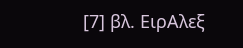[7] βλ. ΕιρΑλεξ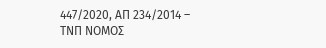447/2020, ΑΠ 234/2014 – ΤΝΠ ΝΟΜΟΣ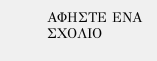ΑΦΗΣΤΕ ΕΝΑ ΣΧΟΛΙΟ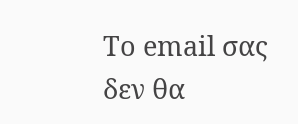Το email σας δεν θα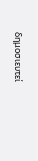δημοσιευτεί